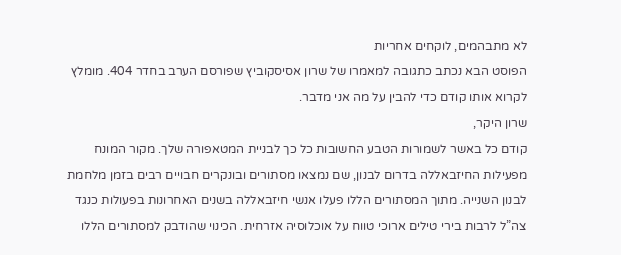לא מתבהמים, לוקחים אחריות
הפוסט הבא נכתב כתגובה למאמרו של שרון אסיסקוביץ שפורסם הערב בחדר 404. מומלץ לקרוא אותו קודם כדי להבין על מה אני מדבר.
שרון היקר,
קודם כל באשר לשמורות הטבע החשובות כל כך לבניית המטאפורה שלך. מקור המונח מפעילות החיזבאללה בדרום לבנון, שם נמצאו מסתורים ובונקרים חבויים רבים בזמן מלחמת לבנון השנייה. מתוך המסתורים הללו פעלו אנשי חיזבאללה בשנים האחרונות בפעולות כנגד צה”ל לרבות בירי טילים ארוכי טווח על אוכלוסיה אזרחית. הכינוי שהודבק למסתורים הללו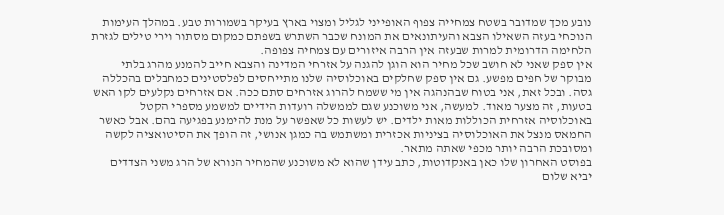נובע מכך שמדובר בשטח צמחייה צפוף האופייני לגליל ומצוי בארץ בעיקר בשמורות טבע. במהלך העימות הנוכחי בעזה השאילו הצבא והעיתונאים את המונח שכבר השתרש בשפתם כמקום מסתור וירי טילים לגזרת הלחימה הדרומית למרות שבעזה אין הרבה איזורים עם צמחיה צפופה.
אין ספק שאני לא חושב שכל מחיר הוא הוגן להגנה על אזרחי המדינה והצבא חייב להמנע מהרג בלתי מבוקר של חפים מפשע. גם אין ספק שחלקים באוכלוסיה שלנו מתייחסים לפלסטינים כמחבלים בהכללה גסה. ובכל זאת, אני בטוח שבהנהגה אין מי ששמח להרוג אזרחים סתם ככה. אם אזרחים נקלעים לקו האש בטעות, זה מצער מאוד. למעשה, אני משוכנע שגם לממשלה רועדות הידיים למשמע מספרי הקטל באוכלוסיה אזרחית הכוללות מאות ילדים. יש לעשות כל שאפשר על מנת להימנע בפגיעה בהם. אבל כאשר החמאס מנצל את האוכלוסיה בציניות אכזרית ומשתמש בה כמגן אנושי, זה הופך את הסיטואציה לקשה ומסובכת הרבה יותר מכפי שאתה מתאר.
בפוסט האחרון שלו כאן באנקדוטות, כתב עידן שהוא לא משוכנע שהמחיר הנורא של הרג משני הצדדים יביא שלום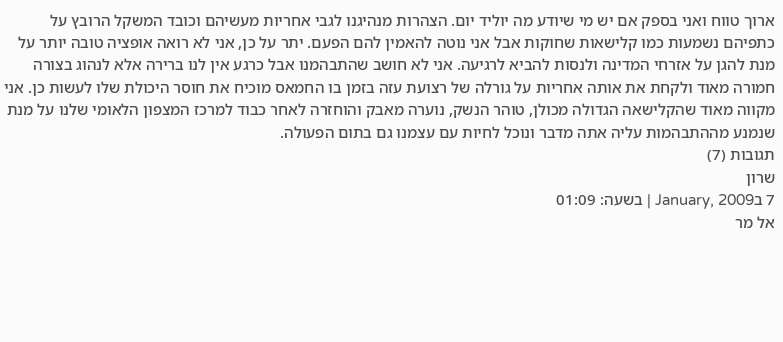ארוך טווח ואני בספק אם יש מי שיודע מה יוליד יום. הצהרות מנהיגנו לגבי אחריות מעשיהם וכובד המשקל הרובץ על כתפיהם נשמעות כמו קלישאות שחוקות אבל אני נוטה להאמין להם הפעם. יתר על כן, אני לא רואה אופציה טובה יותר על מנת להגן על אזרחי המדינה ולנסות להביא לרגיעה. אני לא חושב שהתבהמנו אבל כרגע אין לנו ברירה אלא לנהוג בצורה חמורה מאוד ולקחת את אותה אחריות על גורלה של רצועת עזה בזמן בו החמאס מוכיח את חוסר היכולת שלו לעשות כן. אני מקווה מאוד שהקלישאה הגדולה מכולן, טוהר הנשק, נוערה מאבק והוחזרה לאחר כבוד למרכז המצפון הלאומי שלנו על מנת שנמנע מההתבהמות עליה אתה מדבר ונוכל לחיות עם עצמנו גם בתום הפעולה.
תגובות (7)
שרון
7 בJanuary, 2009 | בשעה: 01:09
אל מר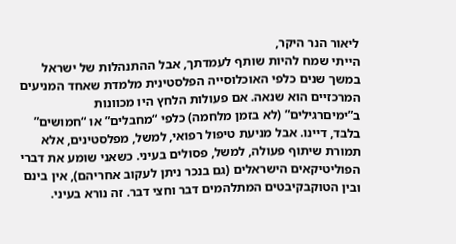ליאור הנר היקר,
הייתי שמח להיות שותף לעמדתך, אבל ההתנהלות של ישראל במשך שנים כלפי האוכלוסייה הפלסטינית מלמדת שאחד המניעים המרכזיים הוא שנאה. אם פעולות הלחץ היו מכוונות ב”ימיםרגילים” (לא בזמן מלחמה) כלפי “מחבלים” או “חמושים” בלבד, דיינו. אבל מניעת טיפול רפואי, למשל, מפלסטינים, אלא תמורת שיתוף פעולה, למשל, פסולים בעיני. כשאני שומע את דברי הפוליטיקאים הישראלים (גם בנכר ניתן לעקוב אחריהם), אין בינם ובין הטוקבקיבטים המתלהמים דבר וחצי דבר. זה נורא בעיני.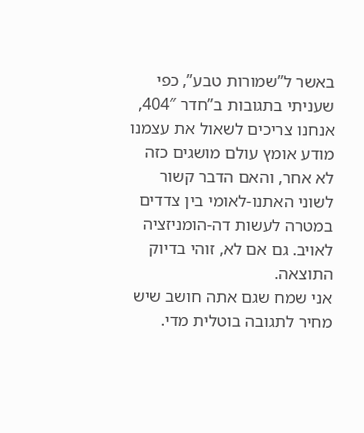באשר ל”שמורות טבע”, כפי שעניתי בתגובות ב”חדר 404″, אנחנו צריכים לשאול את עצמנו מודע אומץ עולם מושגים כזה לא אחר, והאם הדבר קשור לשוני האתנו-לאומי בין צדדים במטרה לעשות דה-הומניזציה לאויב. גם אם לא, זוהי בדיוק התוצאה.
אני שמח שגם אתה חושב שיש מחיר לתגובה בוטלית מדי.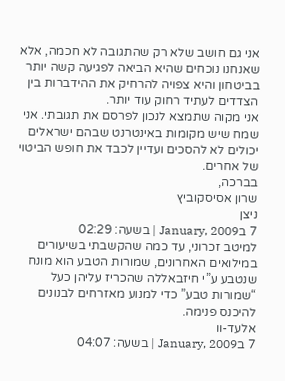אני גם חושב שלא רק שהתגובה לא חכמה, אלא שאנחנו נוכחים שהיא הביאה לפגיעה קשה יותר בביטחון והיא צפויה להרחיק את ההידברות בין הצדדים לעתיד רחוק עוד יותר.
אני מקוה שתמצא לנכון לפרסם את תגובתי. אני שמח שיש מקומות באינטרנט שבהם ישראלים יכולים לא להסכים ועדיין לכבד את חופש הביטוי של אחרים.
בברכה,
שרון אסיסקוביץ
ניצן
7 בJanuary, 2009 | בשעה: 02:29
למיטב זכרוני, עד כמה שהקשבתי בשיעורים במילואים האחרונים, שמורות הטבע הוא מונח שנטבע ע”י חיזבאללה שהכריז עליהן כעל “שמורות טבע” כדי למנוע מאזרחים לבנונים להיכנס פנימה.
אלעד-וו
7 בJanuary, 2009 | בשעה: 04:07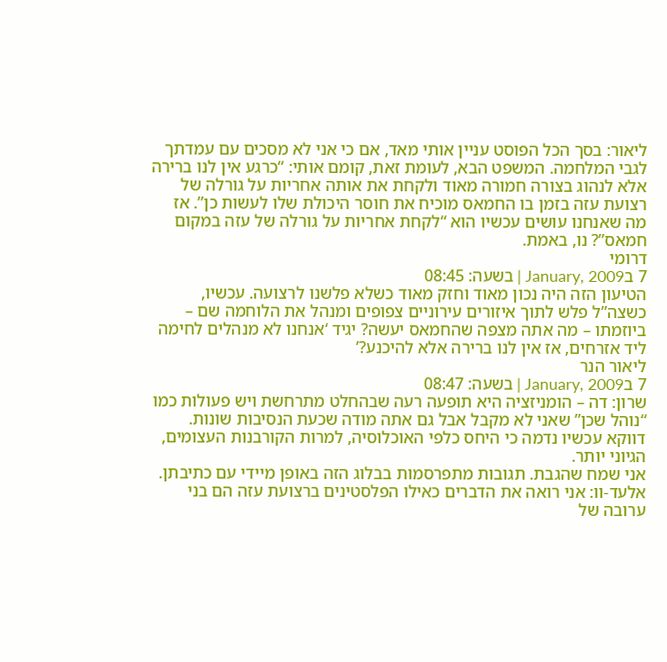ליאור: בסך הכל הפוסט עניין אותי מאד, אם כי אני לא מסכים עם עמדתך לגבי המלחמה. המשפט הבא, לעומת זאת, קומם אותי: “כרגע אין לנו ברירה אלא לנהוג בצורה חמורה מאוד ולקחת את אותה אחריות על גורלה של רצועת עזה בזמן בו החמאס מוכיח את חוסר היכולת שלו לעשות כן”. אז מה שאנחנו עושים עכשיו הוא “לקחת אחריות על גורלה של עזה במקום חמאס”? נו, באמת.
דרומי
7 בJanuary, 2009 | בשעה: 08:45
הטיעון הזה היה נכון מאוד וחזק מאוד כשלא פלשנו לרצועה. עכשיו, כשצה”ל פלש לתוך איזורים עירוניים צפופים ומנהל את הלוחמה שם – ביוזמתו – מה אתה מצפה שהחמאס יעשה? יגיד ‘אנחנו לא מנהלים לחימה ליד אזרחים, אז אין לנו ברירה אלא להיכנע?’
ליאור הנר
7 בJanuary, 2009 | בשעה: 08:47
שרון: דה – הומניזציה היא תופעה רעה שבהחלט מתרחשת ויש פעולות כמו “נוהל שכן” שאני לא מקבל אבל גם אתה מודה שכעת הנסיבות שונות. דווקא עכשיו נדמה כי היחס כלפי האוכלוסיה, למרות הקורבנות העצומים, הגיוני יותר.
אני שמח שהגבת. תגובות מתפרסמות בבלוג הזה באופן מיידי עם כתיבתן.
אלעד-וו: אני רואה את הדברים כאילו הפלסטינים ברצועת עזה הם בני ערובה של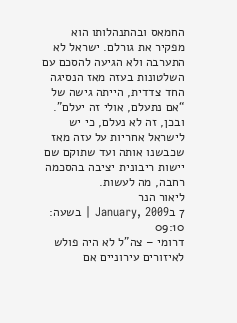החמאס ובהתנהלותו הוא מפקיר את גורלם. ישראל לא התערבה ולא הגיעה להסכם עם השלטונות בעזה מאז הנסיגה החד צדדית, הייתה גישה של “אם נתעלם, אולי זה יעלם”. ובכן, זה לא נעלם, כי יש לישראל אחריות על עזה מאז שכבשנו אותה ועד שתוקם שם יישות ריבונית יציבה בהסכמה רחבה, מה לעשות.
ליאור הנר
7 בJanuary, 2009 | בשעה: 09:10
דרומי – צה”ל לא היה פולש לאיזורים עירוניים אם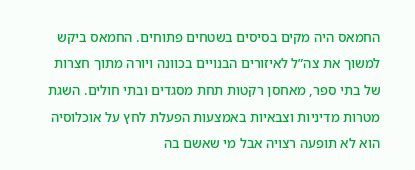החמאס היה מקים בסיסים בשטחים פתוחים. החמאס ביקש למשוך את צה”ל לאיזורים הבנויים בכוונה ויורה מתוך חצרות של בתי ספר, מאחסן רקטות תחת מסגדים ובתי חולים. השגת מטרות מדיניות וצבאיות באמצעות הפעלת לחץ על אוכלוסיה הוא לא תופעה רצויה אבל מי שאשם בה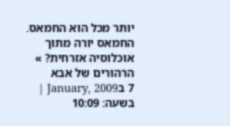יותר מכל הוא החמאס.
החמאס יורה מתוך אוכלוסיה אזרחית? » הרהורים של אבא
7 בJanuary, 2009 | בשעה: 10:09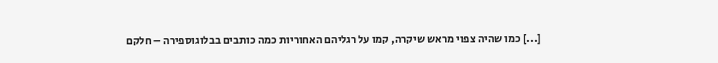[...] כמו שהיה צפוי מראש שיקרה, קמו על רגליהם האחוריות כמה כותבים בבלוגוספירה – חלקם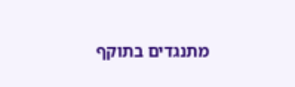מתנגדים בתוקף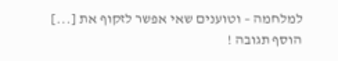למלחמה – וטוענים שאי אפשר לזקוף את [...]
הוסף תגובה !